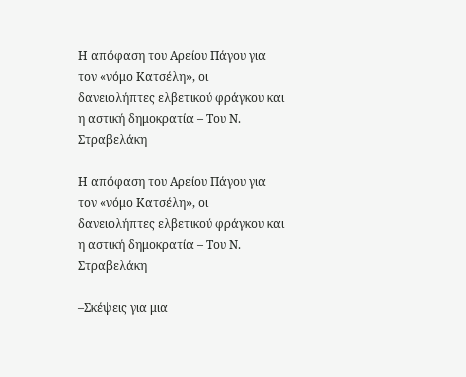Η απόφαση του Αρείου Πάγου για τον «νόμο Κατσέλη», οι δανειολήπτες ελβετικού φράγκου και η αστική δημοκρατία – Του Ν. Στραβελάκη

Η απόφαση του Αρείου Πάγου για τον «νόμο Κατσέλη», οι δανειολήπτες ελβετικού φράγκου και η αστική δημοκρατία – Του Ν. Στραβελάκη

–Σκέψεις για μια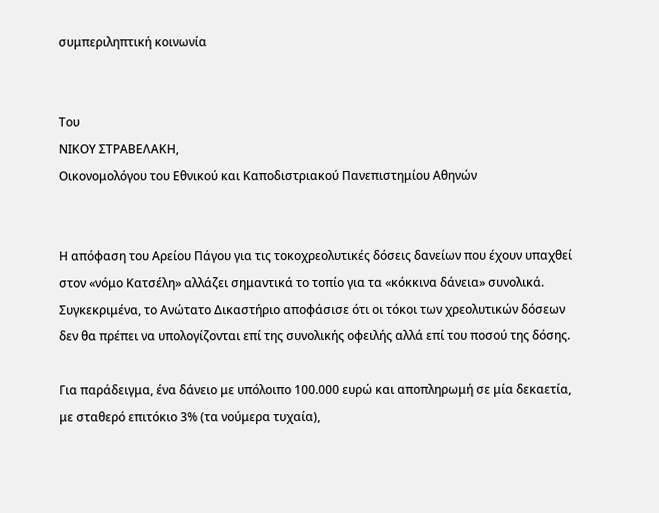συμπεριληπτική κοινωνία


Του
ΝΙΚΟΥ ΣΤΡΑΒΕΛΑΚΗ,
Οικονομολόγου του Εθνικού και Καποδιστριακού Πανεπιστημίου Αθηνών


Η απόφαση του Αρείου Πάγου για τις τοκοχρεολυτικές δόσεις δανείων που έχουν υπαχθεί στον «νόμο Κατσέλη» αλλάζει σημαντικά το τοπίο για τα «κόκκινα δάνεια» συνολικά. Συγκεκριμένα, το Ανώτατο Δικαστήριο αποφάσισε ότι οι τόκοι των χρεολυτικών δόσεων δεν θα πρέπει να υπολογίζονται επί της συνολικής οφειλής αλλά επί του ποσού της δόσης.

Για παράδειγμα, ένα δάνειο με υπόλοιπο 100.000 ευρώ και αποπληρωμή σε μία δεκαετία, με σταθερό επιτόκιο 3% (τα νούμερα τυχαία),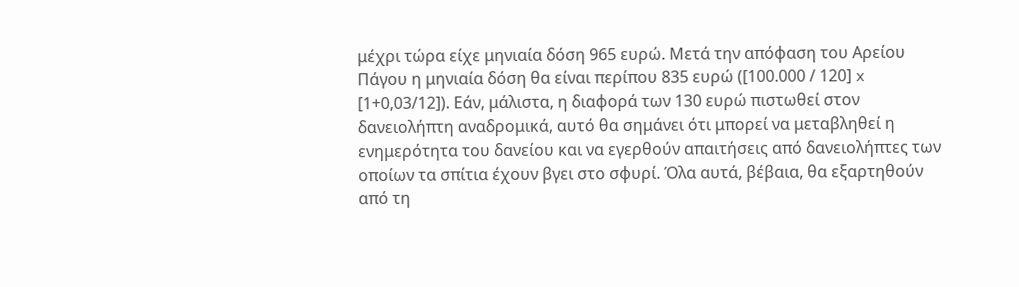μέχρι τώρα είχε μηνιαία δόση 965 ευρώ. Μετά την απόφαση του Αρείου Πάγου η μηνιαία δόση θα είναι περίπου 835 ευρώ ([100.000 / 120] x [1+0,03/12]). Εάν, μάλιστα, η διαφορά των 130 ευρώ πιστωθεί στον δανειολήπτη αναδρομικά, αυτό θα σημάνει ότι μπορεί να μεταβληθεί η ενημερότητα του δανείου και να εγερθούν απαιτήσεις από δανειολήπτες των οποίων τα σπίτια έχουν βγει στο σφυρί. Όλα αυτά, βέβαια, θα εξαρτηθούν από τη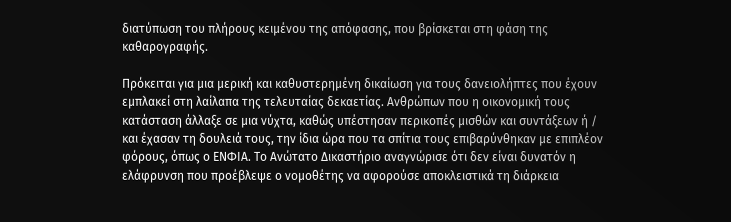διατύπωση του πλήρους κειμένου της απόφασης, που βρίσκεται στη φάση της καθαρογραφής.

Πρόκειται για μια μερική και καθυστερημένη δικαίωση για τους δανειολήπτες που έχουν εμπλακεί στη λαίλαπα της τελευταίας δεκαετίας. Ανθρώπων που η οικονομική τους κατάσταση άλλαξε σε μια νύχτα, καθώς υπέστησαν περικοπές μισθών και συντάξεων ή / και έχασαν τη δουλειά τους, την ίδια ώρα που τα σπίτια τους επιβαρύνθηκαν με επιπλέον φόρους, όπως ο ΕΝΦΙΑ. Το Ανώτατο Δικαστήριο αναγνώρισε ότι δεν είναι δυνατόν η ελάφρυνση που προέβλεψε ο νομοθέτης να αφορούσε αποκλειστικά τη διάρκεια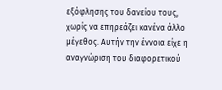εξόφλησης του δανείου τους, χωρίς να επηρεάζει κανένα άλλο μέγεθος. Αυτήν την έννοια είχε η αναγνώριση του διαφορετικού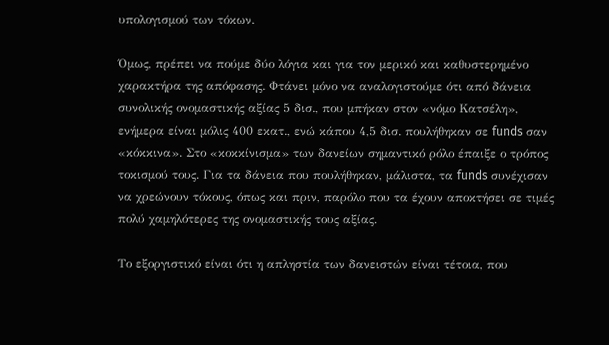υπολογισμού των τόκων.

Όμως, πρέπει να πούμε δύο λόγια και για τον μερικό και καθυστερημένο χαρακτήρα της απόφασης. Φτάνει μόνο να αναλογιστούμε ότι από δάνεια συνολικής ονομαστικής αξίας 5 δισ., που μπήκαν στον «νόμο Κατσέλη», ενήμερα είναι μόλις 400 εκατ., ενώ κάπου 4,5 δισ. πουλήθηκαν σε funds σαν «κόκκινα». Στο «κοκκίνισμα» των δανείων σημαντικό ρόλο έπαιξε ο τρόπος τοκισμού τους. Για τα δάνεια που πουλήθηκαν, μάλιστα, τα funds συνέχισαν να χρεώνουν τόκους, όπως και πριν, παρόλο που τα έχουν αποκτήσει σε τιμές πολύ χαμηλότερες της ονομαστικής τους αξίας.

Το εξοργιστικό είναι ότι η απληστία των δανειστών είναι τέτοια, που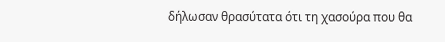δήλωσαν θρασύτατα ότι τη χασούρα που θα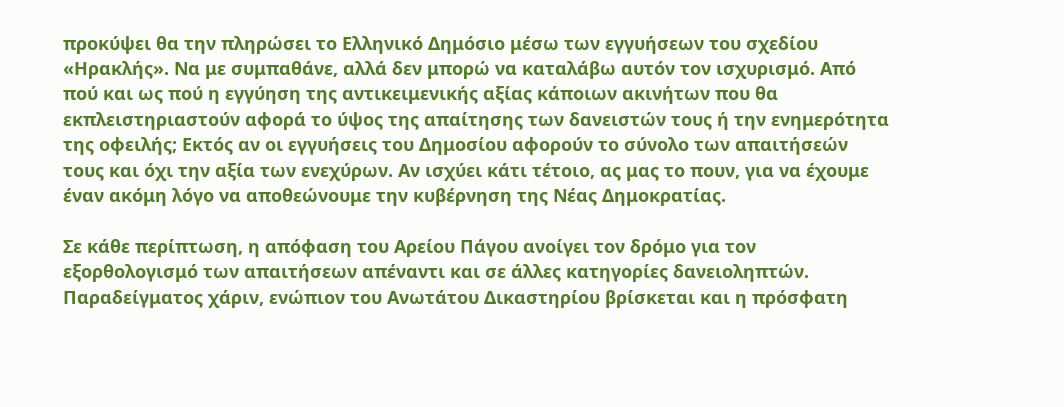προκύψει θα την πληρώσει το Ελληνικό Δημόσιο μέσω των εγγυήσεων του σχεδίου «Ηρακλής». Να με συμπαθάνε, αλλά δεν μπορώ να καταλάβω αυτόν τον ισχυρισμό. Από πού και ως πού η εγγύηση της αντικειμενικής αξίας κάποιων ακινήτων που θα εκπλειστηριαστούν αφορά το ύψος της απαίτησης των δανειστών τους ή την ενημερότητα της οφειλής; Εκτός αν οι εγγυήσεις του Δημοσίου αφορούν το σύνολο των απαιτήσεών τους και όχι την αξία των ενεχύρων. Αν ισχύει κάτι τέτοιο, ας μας το πουν, για να έχουμε έναν ακόμη λόγο να αποθεώνουμε την κυβέρνηση της Νέας Δημοκρατίας.

Σε κάθε περίπτωση, η απόφαση του Αρείου Πάγου ανοίγει τον δρόμο για τον εξορθολογισμό των απαιτήσεων απέναντι και σε άλλες κατηγορίες δανειοληπτών. Παραδείγματος χάριν, ενώπιον του Ανωτάτου Δικαστηρίου βρίσκεται και η πρόσφατη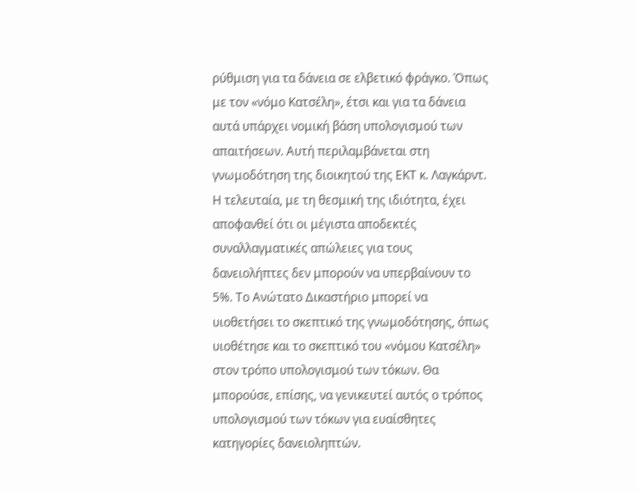ρύθμιση για τα δάνεια σε ελβετικό φράγκο. Όπως με τον «νόμο Κατσέλη», έτσι και για τα δάνεια αυτά υπάρχει νομική βάση υπολογισμού των απαιτήσεων. Αυτή περιλαμβάνεται στη γνωμοδότηση της διοικητού της ΕΚΤ κ. Λαγκάρντ. Η τελευταία, με τη θεσμική της ιδιότητα, έχει αποφανθεί ότι οι μέγιστα αποδεκτές συναλλαγματικές απώλειες για τους δανειολήπτες δεν μπορούν να υπερβαίνουν το 5%. Το Ανώτατο Δικαστήριο μπορεί να υιοθετήσει το σκεπτικό της γνωμοδότησης, όπως υιοθέτησε και το σκεπτικό του «νόμου Κατσέλη» στον τρόπο υπολογισμού των τόκων. Θα μπορούσε, επίσης, να γενικευτεί αυτός ο τρόπος υπολογισμού των τόκων για ευαίσθητες κατηγορίες δανειοληπτών.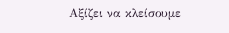Αξίζει να κλείσουμε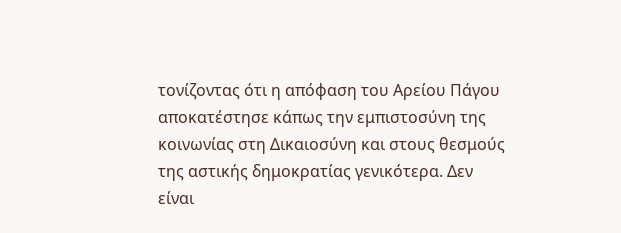τονίζοντας ότι η απόφαση του Αρείου Πάγου αποκατέστησε κάπως την εμπιστοσύνη της κοινωνίας στη Δικαιοσύνη και στους θεσμούς της αστικής δημοκρατίας γενικότερα. Δεν είναι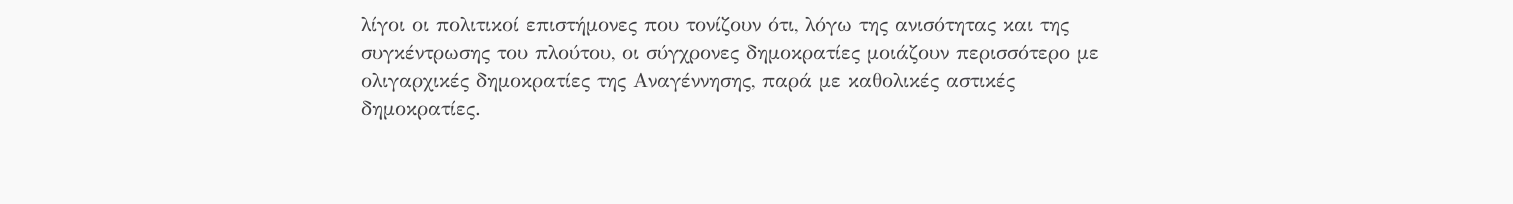λίγοι οι πολιτικοί επιστήμονες που τονίζουν ότι, λόγω της ανισότητας και της συγκέντρωσης του πλούτου, οι σύγχρονες δημοκρατίες μοιάζουν περισσότερο με ολιγαρχικές δημοκρατίες της Αναγέννησης, παρά με καθολικές αστικές δημοκρατίες.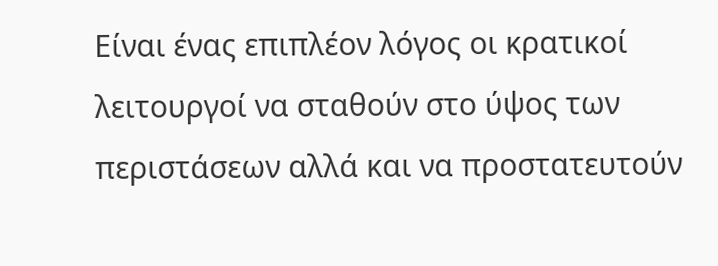Είναι ένας επιπλέον λόγος οι κρατικοί λειτουργοί να σταθούν στο ύψος των περιστάσεων αλλά και να προστατευτούν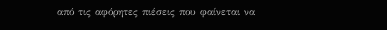από τις αφόρητες πιέσεις που φαίνεται να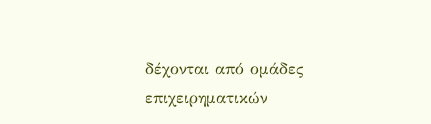δέχονται από ομάδες επιχειρηματικών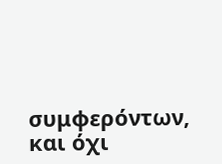συμφερόντων, και όχι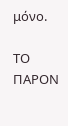μόνο.

ΤΟ ΠΑΡΟΝ